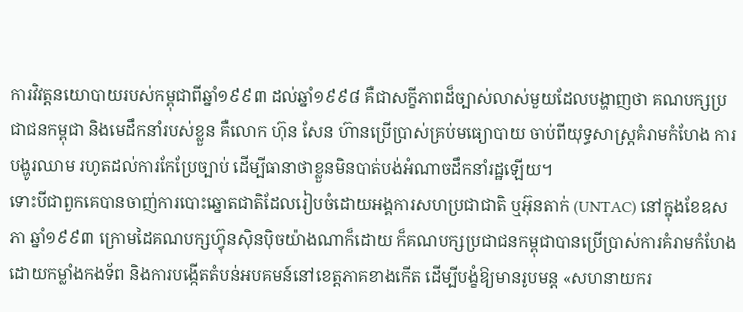ការវិវត្តនយោបាយរបស់កម្ពុជាពីឆ្នាំ១៩៩៣ ដល់ឆ្នាំ១៩៩៨ គឺជាសក្ខីភាពដ៏ច្បាស់លាស់មួយដែលបង្ហាញថា គណបក្សប្រជាជនកម្ពុជា និងមេដឹកនាំរបស់ខ្លួន គឺលោក ហ៊ុន សែន ហ៊ានប្រើប្រាស់គ្រប់មធ្យោបាយ ចាប់ពីយុទ្ធសាស្ត្រគំរាមកំហែង ការបង្ហូរឈាម រហូតដល់ការកែប្រែច្បាប់ ដើម្បីធានាថាខ្លួនមិនបាត់បង់អំណាចដឹកនាំរដ្ឋឡើយ។
ទោះបីជាពួកគេបានចាញ់ការបោះឆ្នោតជាតិដែលរៀបចំដោយអង្គការសហប្រជាជាតិ ឬអ៊ុនតាក់ (UNTAC) នៅក្នុងខែឧសភា ឆ្នាំ១៩៩៣ ក្រោមដៃគណបក្សហ្វ៊ុនស៊ិនប៉ិចយ៉ាងណាក៏ដោយ ក៏គណបក្សប្រជាជនកម្ពុជាបានប្រើប្រាស់ការគំរាមកំហែងដោយកម្លាំងកងទ័ព និងការបង្កើតតំបន់អបគមន៍នៅខេត្តភាគខាងកើត ដើម្បីបង្ខំឱ្យមានរូបមន្ត «សហនាយករ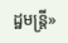ដ្ឋមន្ត្រី»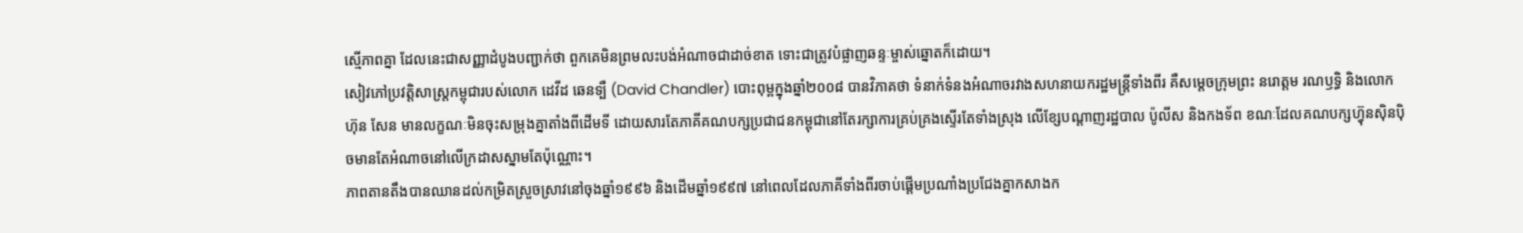ស្មើភាពគ្នា ដែលនេះជាសញ្ញាដំបូងបញ្ជាក់ថា ពួកគេមិនព្រមលះបង់អំណាចជាដាច់ខាត ទោះជាត្រូវបំផ្លាញឆន្ទៈម្ចាស់ឆ្នោតក៏ដោយ។
សៀវភៅប្រវត្តិសាស្ត្រកម្ពុជារបស់លោក ដេវីដ ឆេនទ្បឺ (David Chandler) បោះពុម្ពក្នុងឆ្នាំ២០០៨ បានវិភាគថា ទំនាក់ទំនងអំណាចរវាងសហនាយករដ្ឋមន្ត្រីទាំងពីរ គឺសម្តេចក្រុមព្រះ នរោត្តម រណឫទ្ធិ និងលោក ហ៊ុន សែន មានលក្ខណៈមិនចុះសម្រុងគ្នាតាំងពីដើមទី ដោយសារតែភាគីគណបក្សប្រជាជនកម្ពុជានៅតែរក្សាការគ្រប់គ្រងស្ទើរតែទាំងស្រុង លើខ្សែបណ្តាញរដ្ឋបាល ប៉ូលីស និងកងទ័ព ខណៈដែលគណបក្សហ្វ៊ុនស៊ិនប៉ិចមានតែអំណាចនៅលើក្រដាសស្នាមតែប៉ុណ្ណោះ។
ភាពតានតឹងបានឈានដល់កម្រិតស្រួចស្រាវនៅចុងឆ្នាំ១៩៩៦ និងដើមឆ្នាំ១៩៩៧ នៅពេលដែលភាគីទាំងពីរចាប់ផ្តើមប្រណាំងប្រជែងគ្នាកសាងក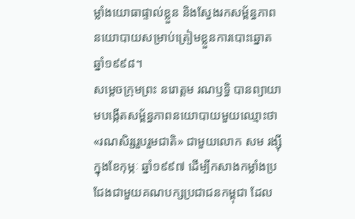ម្លាំងយោធាផ្ទាល់ខ្លួន និងស្វែងរកសម្ព័ន្ធភាពនយោបាយសម្រាប់ត្រៀមខ្លួនការបោះឆ្នោតឆ្នាំ១៩៩៨។
សម្តេចក្រុមព្រះ នរោត្តម រណឫទ្ធិ បានព្យាយាមបង្កើតសម្ព័ន្ធភាពនយោបាយមួយឈ្មោះថា «រណសិរ្សរួបរួមជាតិ» ជាមួយលោក សម រង្ស៊ី ក្នុងខែកុម្ភៈ ឆ្នាំ១៩៩៧ ដើម្បីកសាងកម្លាំងប្រជែងជាមួយគណបក្សប្រជាជនកម្ពុជា ដែល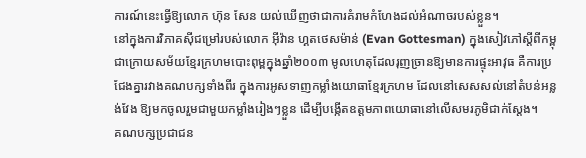ការណ៍នេះធ្វើឱ្យលោក ហ៊ុន សែន យល់ឃើញថាជាការគំរាមកំហែងដល់អំណាចរបស់ខ្លួន។
នៅក្នុងការវិភាគស៊ីជម្រៅរបស់លោក អ៊ីវ៉ាន ហ្គតថេសម៉ាន់ (Evan Gottesman) ក្នុងសៀវភៅស្តីពីកម្ពុជាក្រោយសម័យខ្មែរក្រហមបោះពុម្ពក្នុងឆ្នាំ២០០៣ មូលហេតុដែលរុញច្រានឱ្យមានការផ្ទុះអាវុធ គឺការប្រជែងគ្នារវាងគណបក្សទាំងពីរ ក្នុងការអូសទាញកម្លាំងយោធាខ្មែរក្រហម ដែលនៅសេសសល់នៅតំបន់អន្លង់វែង ឱ្យមកចូលរួមជាមួយកម្លាំងរៀងៗខ្លួន ដើម្បីបង្កើតឧត្តមភាពយោធានៅលើសមរភូមិជាក់ស្តែង។
គណបក្សប្រជាជន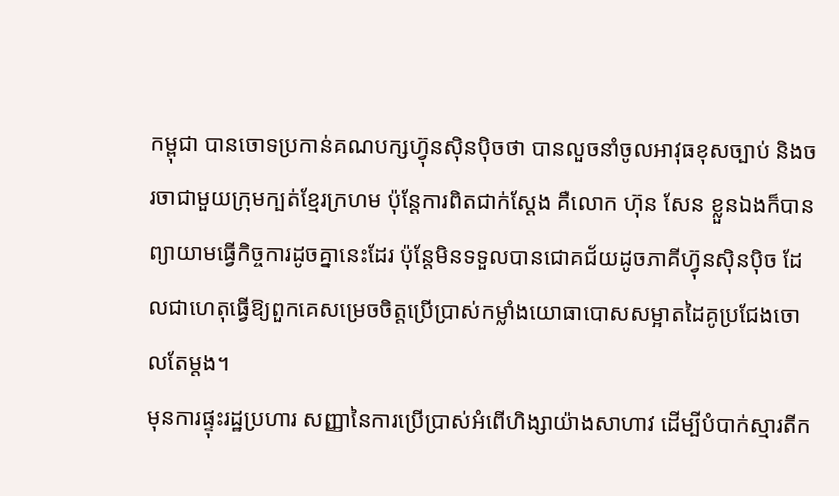កម្ពុជា បានចោទប្រកាន់គណបក្សហ្វ៊ុនស៊ិនប៉ិចថា បានលួចនាំចូលអាវុធខុសច្បាប់ និងចរចាជាមួយក្រុមក្បត់ខ្មែរក្រហម ប៉ុន្តែការពិតជាក់ស្តែង គឺលោក ហ៊ុន សែន ខ្លួនឯងក៏បានព្យាយាមធ្វើកិច្ចការដូចគ្នានេះដែរ ប៉ុន្តែមិនទទួលបានជោគជ័យដូចភាគីហ្វ៊ុនស៊ិនប៉ិច ដែលជាហេតុធ្វើឱ្យពួកគេសម្រេចចិត្តប្រើប្រាស់កម្លាំងយោធាបោសសម្អាតដៃគូប្រជែងចោលតែម្តង។
មុនការផ្ទុះរដ្ឋប្រហារ សញ្ញានៃការប្រើប្រាស់អំពើហិង្សាយ៉ាងសាហាវ ដើម្បីបំបាក់ស្មារតីក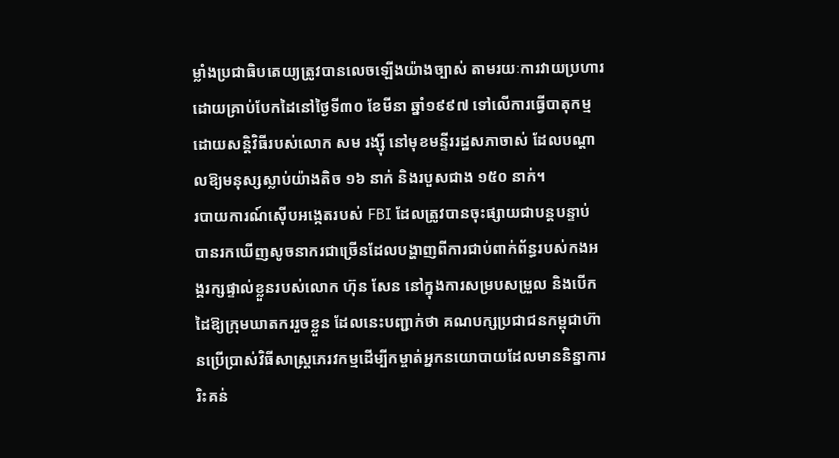ម្លាំងប្រជាធិបតេយ្យត្រូវបានលេចឡើងយ៉ាងច្បាស់ តាមរយៈការវាយប្រហារដោយគ្រាប់បែកដៃនៅថ្ងៃទី៣០ ខែមីនា ឆ្នាំ១៩៩៧ ទៅលើការធ្វើបាតុកម្មដោយសន្តិវិធីរបស់លោក សម រង្ស៊ី នៅមុខមន្ទីររដ្ឋសភាចាស់ ដែលបណ្តាលឱ្យមនុស្សស្លាប់យ៉ាងតិច ១៦ នាក់ និងរបួសជាង ១៥០ នាក់។
របាយការណ៍ស៊ើបអង្កេតរបស់ FBI ដែលត្រូវបានចុះផ្សាយជាបន្តបន្ទាប់ បានរកឃើញសូចនាករជាច្រើនដែលបង្ហាញពីការជាប់ពាក់ព័ន្ធរបស់កងអង្គរក្សផ្ទាល់ខ្លួនរបស់លោក ហ៊ុន សែន នៅក្នុងការសម្របសម្រួល និងបើកដៃឱ្យក្រុមឃាតកររួចខ្លួន ដែលនេះបញ្ជាក់ថា គណបក្សប្រជាជនកម្ពុជាហ៊ានប្រើប្រាស់វិធីសាស្ត្រភេរវកម្មដើម្បីកម្ចាត់អ្នកនយោបាយដែលមាននិន្នាការរិះគន់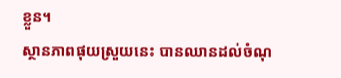ខ្លួន។
ស្ថានភាពផុយស្រួយនេះ បានឈានដល់ចំណុ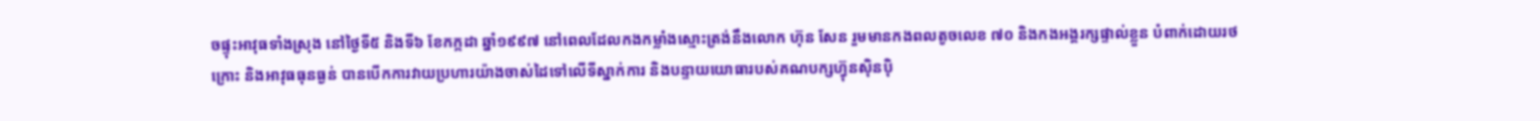ចផ្ទុះអាវុធទាំងស្រុង នៅថ្ងៃទី៥ និងទី៦ ខែកក្កដា ឆ្នាំ១៩៩៧ នៅពេលដែលកងកម្លាំងស្មោះត្រង់នឹងលោក ហ៊ុន សែន រួមមានកងពលតូចលេខ ៧០ និងកងអង្គរក្សផ្ទាល់ខ្លួន បំពាក់ដោយរថក្រោះ និងអាវុធធុនធ្ងន់ បានបើកការវាយប្រហារយ៉ាងចាស់ដៃទៅលើទីស្នាក់ការ និងបន្ទាយយោធារបស់គណបក្សហ្វ៊ុនស៊ិនប៉ិ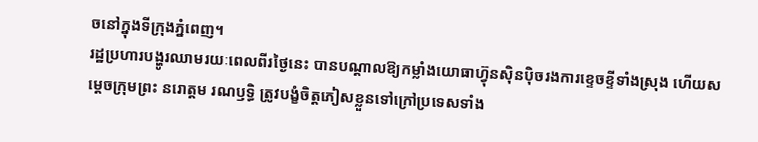ចនៅក្នុងទីក្រុងភ្នំពេញ។
រដ្ឋប្រហារបង្ហូរឈាមរយៈពេលពីរថ្ងៃនេះ បានបណ្តាលឱ្យកម្លាំងយោធាហ្វ៊ុនស៊ិនប៉ិចរងការខ្ទេចខ្ទីទាំងស្រុង ហើយសម្តេចក្រុមព្រះ នរោត្តម រណឫទ្ធិ ត្រូវបង្ខំចិត្តភៀសខ្លួនទៅក្រៅប្រទេសទាំង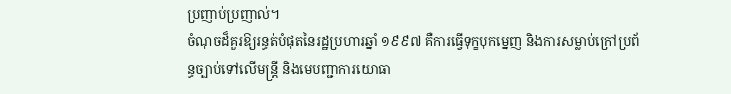ប្រញាប់ប្រញាល់។
ចំណុចដ៏គួរឱ្យរន្ធត់បំផុតនៃរដ្ឋប្រហារឆ្នាំ ១៩៩៧ គឺការធ្វើទុក្ខបុកម្នេញ និងការសម្លាប់ក្រៅប្រព័ន្ធច្បាប់ទៅលើមន្ត្រី និងមេបញ្ជាការយោធា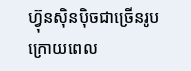ហ្វ៊ុនស៊ិនប៉ិចជាច្រើនរូប ក្រោយពេល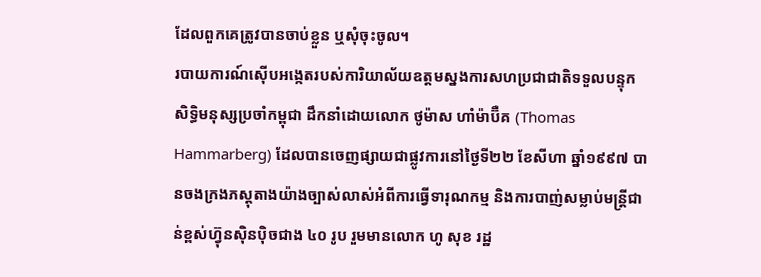ដែលពួកគេត្រូវបានចាប់ខ្លួន ឬសុំចុះចូល។
របាយការណ៍ស៊ើបអង្កេតរបស់ការិយាល័យឧត្តមស្នងការសហប្រជាជាតិទទួលបន្ទុកសិទ្ធិមនុស្សប្រចាំកម្ពុជា ដឹកនាំដោយលោក ថូម៉ាស ហាំម៉ាប៊ឺគ (Thomas Hammarberg) ដែលបានចេញផ្សាយជាផ្លូវការនៅថ្ងៃទី២២ ខែសីហា ឆ្នាំ១៩៩៧ បានចងក្រងភស្តុតាងយ៉ាងច្បាស់លាស់អំពីការធ្វើទារុណកម្ម និងការបាញ់សម្លាប់មន្ត្រីជាន់ខ្ពស់ហ្វ៊ុនស៊ិនប៉ិចជាង ៤០ រូប រួមមានលោក ហូ សុខ រដ្ឋ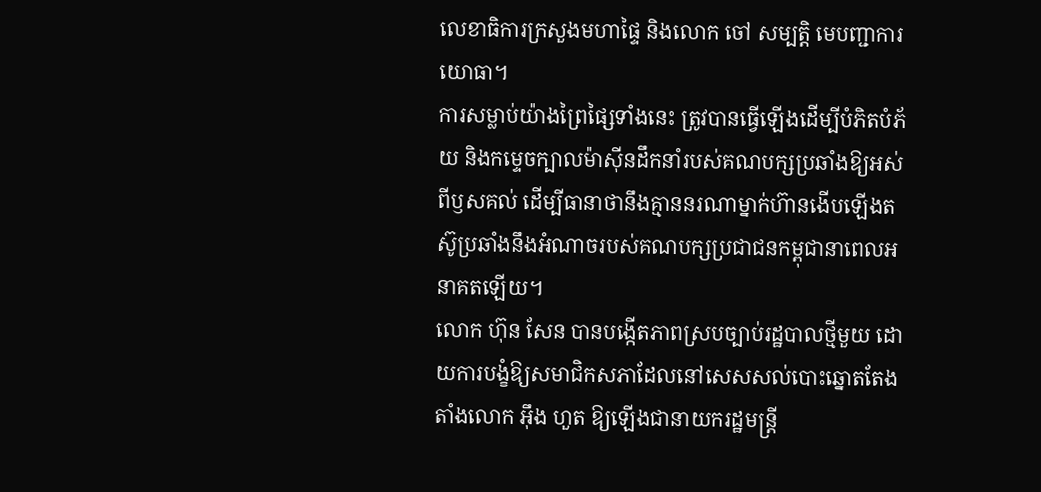លេខាធិការក្រសួងមហាផ្ទៃ និងលោក ចៅ សម្បត្តិ មេបញ្ជាការយោធា។
ការសម្លាប់យ៉ាងព្រៃផ្សៃទាំងនេះ ត្រូវបានធ្វើឡើងដើម្បីបំភិតបំភ័យ និងកម្ទេចក្បាលម៉ាស៊ីនដឹកនាំរបស់គណបក្សប្រឆាំងឱ្យអស់ពីឫសគល់ ដើម្បីធានាថានឹងគ្មាននរណាម្នាក់ហ៊ានងើបឡើងតស៊ូប្រឆាំងនឹងអំណាចរបស់គណបក្សប្រជាជនកម្ពុជានាពេលអនាគតឡើយ។
លោក ហ៊ុន សែន បានបង្កើតភាពស្របច្បាប់រដ្ឋបាលថ្មីមួយ ដោយការបង្ខំឱ្យសមាជិកសភាដែលនៅសេសសល់បោះឆ្នោតតែងតាំងលោក អ៊ឹង ហួត ឱ្យឡើងជានាយករដ្ឋមន្ត្រី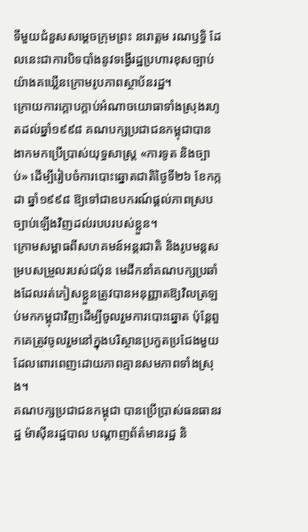ទីមួយជំនួសសម្តេចក្រុមព្រះ នរោត្តម រណឫទ្ធិ ដែលនេះជាការបិទបាំងនូវទង្វើរដ្ឋប្រហារខុសច្បាប់យ៉ាងគឃ្លើនក្រោមរូបភាពស្ថាប័នរដ្ឋ។
ក្រោយការក្តោបក្តាប់អំណាចយោធាទាំងស្រុងរហូតដល់ឆ្នាំ១៩៩៨ គណបក្សប្រជាជនកម្ពុជាបានងាកមកប្រើប្រាស់យុទ្ធសាស្ត្រ «ការទូត និងច្បាប់» ដើម្បីរៀបចំការបោះឆ្នោតជាតិថ្ងៃទី២៦ ខែកក្កដា ឆ្នាំ១៩៩៨ ឱ្យទៅជាឧបករណ៍ផ្តល់ភាពស្របច្បាប់ឡើងវិញដល់របបរបស់ខ្លួន។
ក្រោមសម្ពាធពីសហគមន៍អន្តរជាតិ និងរូបមន្តសម្របសម្រួលរបស់ជប៉ុន មេដឹកនាំគណបក្សប្រឆាំងដែលរត់ភៀសខ្លួនត្រូវបានអនុញ្ញាតឱ្យវិលត្រឡប់មកកម្ពុជាវិញដើម្បីចូលរួមការបោះឆ្នោត ប៉ុន្តែពួកគេត្រូវចូលរួមនៅក្នុងបរិស្ថានប្រកួតប្រជែងមួយដែលពោរពេញដោយភាពគ្មានសមភាពទាំងស្រុង។
គណបក្សប្រជាជនកម្ពុជា បានប្រើប្រាស់ធនធានរដ្ឋ ម៉ាស៊ីនរដ្ឋបាល បណ្តាញព័ត៌មានរដ្ឋ និ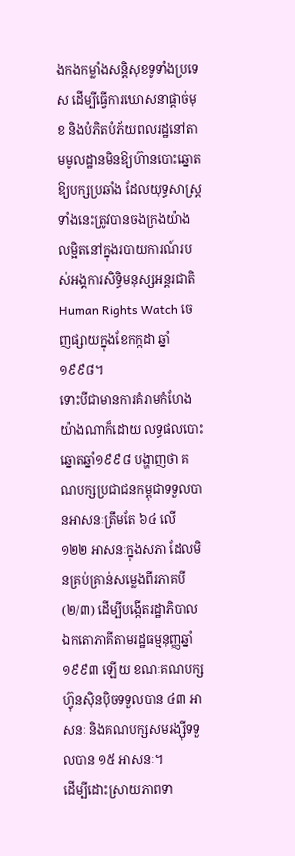ងកងកម្លាំងសន្តិសុខទូទាំងប្រទេស ដើម្បីធ្វើការឃោសនាផ្តាច់មុខ និងបំភិតបំភ័យពលរដ្ឋនៅតាមមូលដ្ឋានមិនឱ្យហ៊ានបោះឆ្នោតឱ្យបក្សប្រឆាំង ដែលយុទ្ធសាស្ត្រទាំងនេះត្រូវបានចងក្រងយ៉ាងលម្អិតនៅក្នុងរបាយការណ៍របស់អង្គការសិទ្ធិមនុស្សអន្តរជាតិ Human Rights Watch ចេញផ្សាយក្នុងខែកក្កដា ឆ្នាំ១៩៩៨។
ទោះបីជាមានការគំរាមកំហែងយ៉ាងណាក៏ដោយ លទ្ធផលបោះឆ្នោតឆ្នាំ១៩៩៨ បង្ហាញថា គណបក្សប្រជាជនកម្ពុជាទទួលបានអាសនៈត្រឹមតែ ៦៤ លើ ១២២ អាសនៈក្នុងសភា ដែលមិនគ្រប់គ្រាន់សម្លេងពីរភាគបី (២/៣) ដើម្បីបង្កើតរដ្ឋាភិបាលឯកតោភាគីតាមរដ្ឋធម្មនុញ្ញឆ្នាំ១៩៩៣ ឡើយ ខណៈគណបក្សហ្វ៊ុនស៊ិនប៉ិចទទួលបាន ៤៣ អាសនៈ និងគណបក្សសមរង្ស៊ីទទួលបាន ១៥ អាសនៈ។
ដើម្បីដោះស្រាយភាពទា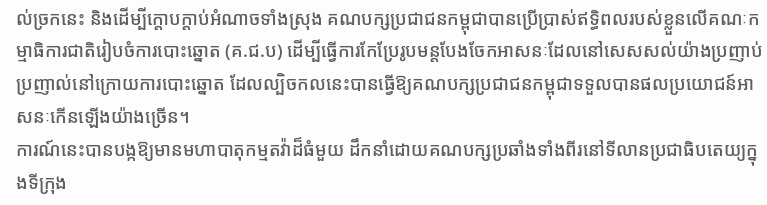ល់ច្រកនេះ និងដើម្បីក្តោបក្តាប់អំណាចទាំងស្រុង គណបក្សប្រជាជនកម្ពុជាបានប្រើប្រាស់ឥទ្ធិពលរបស់ខ្លួនលើគណៈកម្មាធិការជាតិរៀបចំការបោះឆ្នោត (គ.ជ.ប) ដើម្បីធ្វើការកែប្រែរូបមន្តបែងចែកអាសនៈដែលនៅសេសសល់យ៉ាងប្រញាប់ប្រញាល់នៅក្រោយការបោះឆ្នោត ដែលល្បិចកលនេះបានធ្វើឱ្យគណបក្សប្រជាជនកម្ពុជាទទួលបានផលប្រយោជន៍អាសនៈកើនឡើងយ៉ាងច្រើន។
ការណ៍នេះបានបង្កឱ្យមានមហាបាតុកម្មតវ៉ាដ៏ធំមួយ ដឹកនាំដោយគណបក្សប្រឆាំងទាំងពីរនៅទីលានប្រជាធិបតេយ្យក្នុងទីក្រុង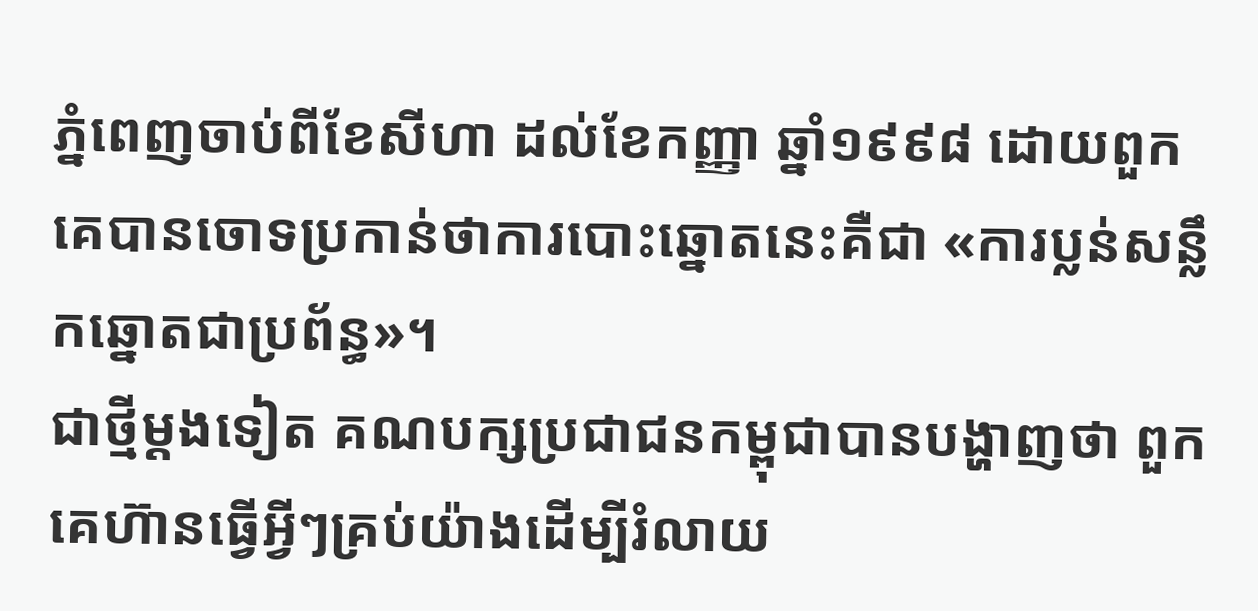ភ្នំពេញចាប់ពីខែសីហា ដល់ខែកញ្ញា ឆ្នាំ១៩៩៨ ដោយពួកគេបានចោទប្រកាន់ថាការបោះឆ្នោតនេះគឺជា «ការប្លន់សន្លឹកឆ្នោតជាប្រព័ន្ធ»។
ជាថ្មីម្តងទៀត គណបក្សប្រជាជនកម្ពុជាបានបង្ហាញថា ពួកគេហ៊ានធ្វើអ្វីៗគ្រប់យ៉ាងដើម្បីរំលាយ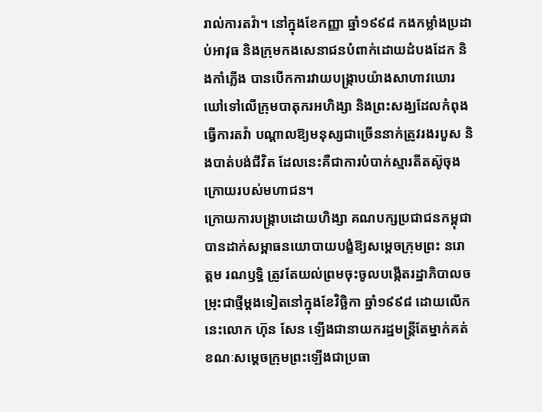រាល់ការតវ៉ា។ នៅក្នុងខែកញ្ញា ឆ្នាំ១៩៩៨ កងកម្លាំងប្រដាប់អាវុធ និងក្រុមកងសេនាជនបំពាក់ដោយដំបងដែក និងកាំភ្លើង បានបើកការវាយបង្ក្រាបយ៉ាងសាហាវឃោរឃៅទៅលើក្រុមបាតុករអហិង្សា និងព្រះសង្ឃដែលកំពុងធ្វើការតវ៉ា បណ្តាលឱ្យមនុស្សជាច្រើននាក់ត្រូវរងរបួស និងបាត់បង់ជីវិត ដែលនេះគឺជាការបំបាក់ស្មារតីតស៊ូចុងក្រោយរបស់មហាជន។
ក្រោយការបង្ក្រាបដោយហិង្សា គណបក្សប្រជាជនកម្ពុជាបានដាក់សម្ពាធនយោបាយបង្ខំឱ្យសម្តេចក្រុមព្រះ នរោត្តម រណឫទ្ធិ ត្រូវតែយល់ព្រមចុះចូលបង្កើតរដ្ឋាភិបាលចម្រុះជាថ្មីម្តងទៀតនៅក្នុងខែវិច្ឆិកា ឆ្នាំ១៩៩៨ ដោយលើកនេះលោក ហ៊ុន សែន ឡើងជានាយករដ្ឋមន្ត្រីតែម្នាក់គត់ ខណៈសម្តេចក្រុមព្រះឡើងជាប្រធា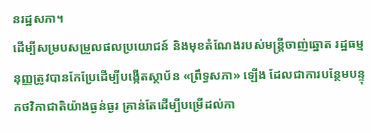នរដ្ឋសភា។
ដើម្បីសម្របសម្រួលផលប្រយោជន៍ និងមុខតំណែងរបស់មន្ត្រីចាញ់ឆ្នោត រដ្ឋធម្មនុញ្ញត្រូវបានកែប្រែដើម្បីបង្កើតស្ថាប័ន «ព្រឹទ្ធសភា» ឡើង ដែលជាការបន្ថែមបន្ទុកថវិកាជាតិយ៉ាងធ្ងន់ធ្ងរ គ្រាន់តែដើម្បីបម្រើដល់កា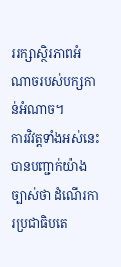ររក្សាស្ថិរភាពអំណាចរបស់បក្សកាន់អំណាច។
ការវិវត្តទាំងអស់នេះ បានបញ្ជាក់យ៉ាងច្បាស់ថា ដំណើរការប្រជាធិបតេ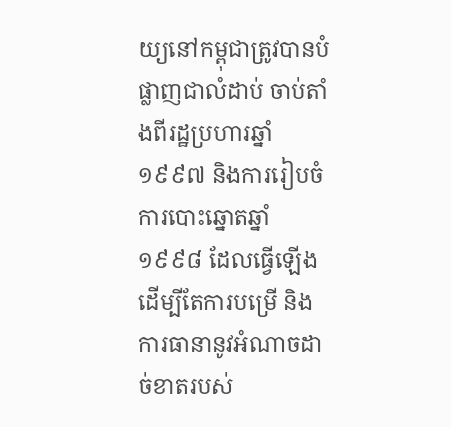យ្យនៅកម្ពុជាត្រូវបានបំផ្លាញជាលំដាប់ ចាប់តាំងពីរដ្ឋប្រហារឆ្នាំ១៩៩៧ និងការរៀបចំការបោះឆ្នោតឆ្នាំ១៩៩៨ ដែលធ្វើឡើងដើម្បីតែការបម្រើ និងការធានានូវអំណាចដាច់ខាតរបស់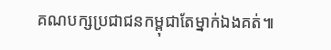គណបក្សប្រជាជនកម្ពុជាតែម្នាក់ឯងគត់៕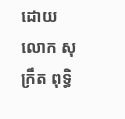ដោយ លោក សុក្រឹត ពុទ្ធិ